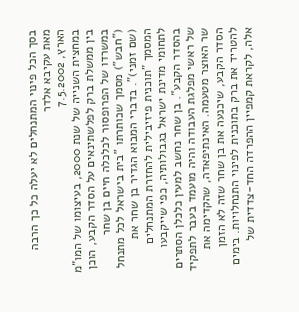בסך הכל פינוי המתנחלים לא יעלה כל כך הרבה
מאת עקיבא אלדר
הארץ, 7.5.2002
במחצית השנייה של שנת 2000, בעיצומו של המו"מ בין ממשלת ברק לפלשתינאים על הסדר הקבע, הוכן במשרדו של הפרופסור לכלכלה חיים בן שחר ("חבש") מסמך שכותרתו "בית בישראל לכל מתנחל (שם זמני)". בדברי המבוא הגדיר בן שחר את המסמך "תוכנית פיזיבילית להחזרת המתנחלים לתחומי מדינת ישראל בגבולותיה, כפי שייקבעו בהסדר הקבע". בן שחר נחשב למעין כלכלן הסתרים של ראשי מפלגת העבודה והיה מועמד בעבר לתפקיד שר האוצר מטעמה. האינתיפאדה, שהקדימה את הסדר הקבע, שיכנעה את בן שחר שזה לא הזמן להטריד את ברק בתוכנית לפינוי התנחלויות. בימים אלה, לקראת קמפיין ההפרדה החד-צדדית של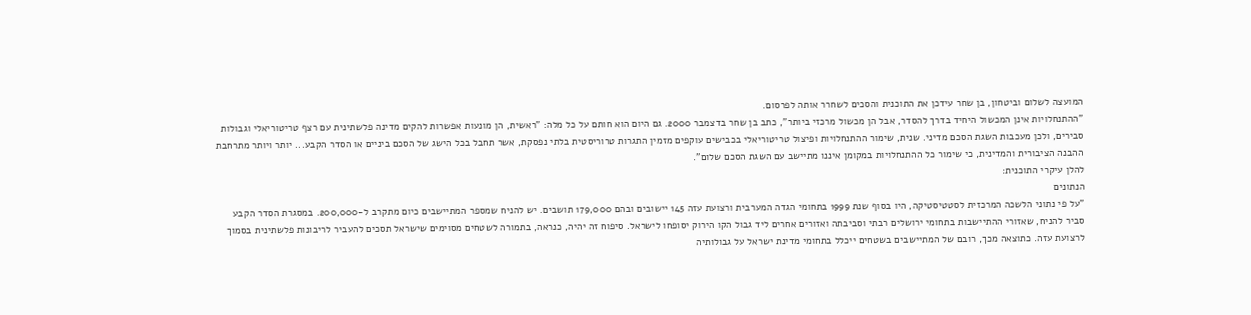המועצה לשלום וביטחון, בן שחר עידכן את התוכנית והסכים לשחרר אותה לפרסום.
"ההתנחלויות אינן המכשול היחיד בדרך להסדר, אבל הן מכשול מרכזי ביותר", כתב בן שחר בדצמבר 2000. גם היום הוא חותם על כל מלה: "ראשית, הן מונעות אפשרות להקים מדינה פלשתינית עם רצף טריטוריאלי וגבולות סבירים, ולכן מעכבות השגת הסכם מדיני. שנית, שימור ההתנחלויות ופיצול טריטוריאלי בכבישים עוקפים מזמין התגרות טרוריסטית בלתי נפסקת, אשר תחבל בכל הישג של הסכם ביניים או הסדר הקבע... יותר ויותר מתרחבת ההבנה הציבורית והמדינית, כי שימור כל ההתנחלויות במקומן איננו מתיישב עם השגת הסכם שלום".
להלן עיקרי התוכנית:
הנתונים
"על פי נתוני הלשכה המרכזית לסטטיסטיקה, היו בסוף שנת 1999 בתחומי הגדה המערבית ורצועת עזה 145 יישובים ובהם 179,000 תושבים. יש להניח שמספר המתיישבים כיום מתקרב ל-200,000. במסגרת הסדר הקבע סביר להניח, שאזורי ההתיישבות בתחומי ירושלים רבתי וסביבתה ואזורים אחרים ליד גבול הקו הירוק יסופחו לישראל. סיפוח זה יהיה, כנראה, בתמורה לשטחים מסוימים שישראל תסכים להעביר לריבונות פלשתינית בסמוך לרצועת עזה. כתוצאה מכך, רובם של המתיישבים בשטחים ייכלל בתחומי מדינת ישראל על גבולותיה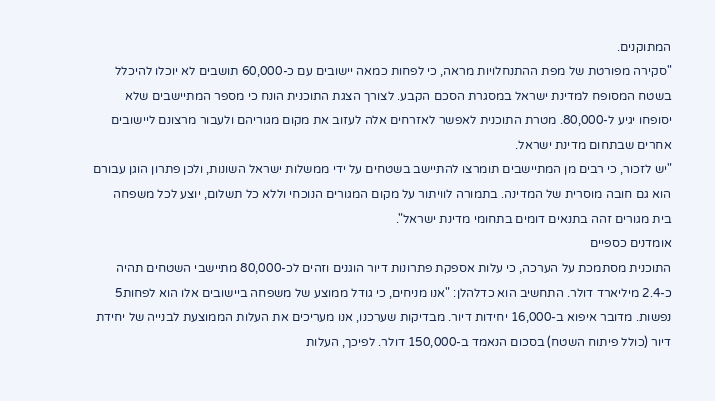המתוקנים.
"סקירה מפורטת של מפת ההתנחלויות מראה, כי לפחות כמאה יישובים עם כ-60,000 תושבים לא יוכלו להיכלל בשטח המסופח למדינת ישראל במסגרת הסכם הקבע. לצורך הצגת התוכנית הונח כי מספר המתיישבים שלא יסופחו יגיע ל-80,000. מטרת התוכנית לאפשר לאזרחים אלה לעזוב את מקום מגוריהם ולעבור מרצונם ליישובים אחרים שבתחום מדינת ישראל.
"יש לזכור, כי רבים מן המתיישבים תומרצו להתיישב בשטחים על ידי ממשלות ישראל השונות, ולכן פתרון הוגן עבורם הוא גם חובה מוסרית של המדינה. בתמורה לוויתור על מקום המגורים הנוכחי וללא כל תשלום, יוצע לכל משפחה בית מגורים זהה בתנאים דומים בתחומי מדינת ישראל".
אומדנים כספיים
התוכנית מסתמכת על הערכה, כי עלות אספקת פתרונות דיור הוגנים וזהים לכ-80,000 מתיישבי השטחים תהיה כ-2.4 מיליארד דולר. התחשיב הוא כדלהלן: "אנו מניחים, כי גודל ממוצע של משפחה ביישובים אלו הוא לפחות5 נפשות. מדובר איפוא ב-16,000 יחידות דיור. מבדיקות שערכנו, אנו מעריכים את העלות הממוצעת לבנייה של יחידת דיור (כולל פיתוח השטח) בסכום הנאמד ב-150,000 דולר. לפיכך, העלות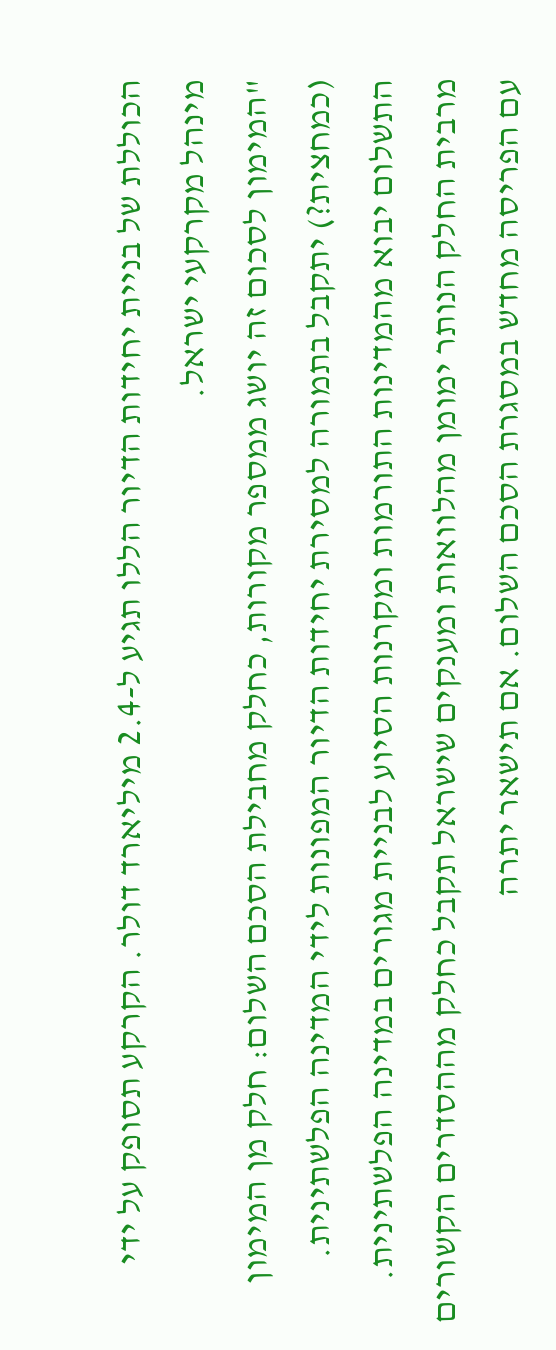הכוללת של בניית יחידות הדיור הללו תגיע ל-2.4 מיליארד דולר. הקרקע תסופק על ידי מינהל מקרקעי ישראל.
"המימון לסכום זה יושג ממספר מקורות, כחלק מחבילת הסכם השלום: חלק מן המימון (כמחצית?) יתקבל בתמורה למסירת יחידות הדיור המפונות לידי המדינה הפלשתינית. התשלום יבוא מהמדינות התורמות ומקרנות הסיוע לבניית מגורים במדינה הפלשתינית. מרבית החלק הנותר ימומן מהלוואות ומענקים שישראל תקבל כחלק מההסדרים הקשורים עם הפריסה מחדש במסגרת הסכם השלום. אם תישאר יתרה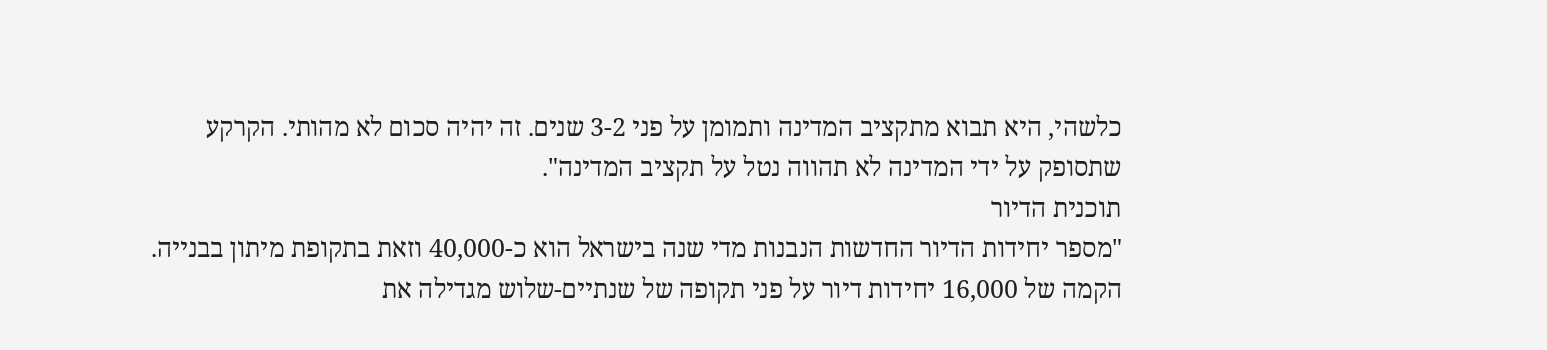כלשהי, היא תבוא מתקציב המדינה ותמומן על פני 3-2 שנים. זה יהיה סכום לא מהותי. הקרקע שתסופק על ידי המדינה לא תהווה נטל על תקציב המדינה".
תוכנית הדיור
"מספר יחידות הדיור החדשות הנבנות מדי שנה בישראל הוא כ-40,000 וזאת בתקופת מיתון בבנייה. הקמה של 16,000 יחידות דיור על פני תקופה של שנתיים-שלוש מגדילה את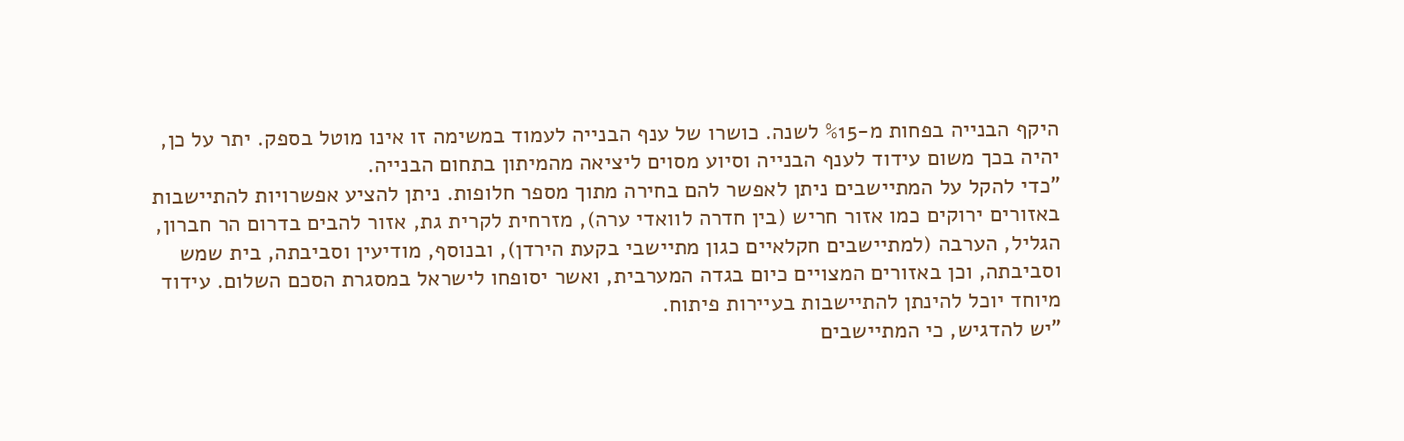היקף הבנייה בפחות מ-%15 לשנה. כושרו של ענף הבנייה לעמוד במשימה זו אינו מוטל בספק. יתר על כן, יהיה בכך משום עידוד לענף הבנייה וסיוע מסוים ליציאה מהמיתון בתחום הבנייה.
"כדי להקל על המתיישבים ניתן לאפשר להם בחירה מתוך מספר חלופות. ניתן להציע אפשרויות להתיישבות באזורים ירוקים כמו אזור חריש (בין חדרה לוואדי ערה), מזרחית לקרית גת, אזור להבים בדרום הר חברון, הגליל, הערבה (למתיישבים חקלאיים כגון מתיישבי בקעת הירדן), ובנוסף, מודיעין וסביבתה, בית שמש וסביבתה, וכן באזורים המצויים כיום בגדה המערבית, ואשר יסופחו לישראל במסגרת הסכם השלום. עידוד מיוחד יוכל להינתן להתיישבות בעיירות פיתוח.
"יש להדגיש, כי המתיישבים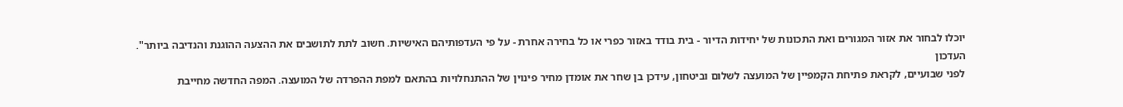יוכלו לבחור את אזור המגורים ואת התכונות של יחידות הדיור - בית בודד באזור כפרי או כל בחירה אחרת - על פי העדפותיהם האישיות. חשוב לתת לתושבים את ההצעה ההוגנת והנדיבה ביותר".
העדכון
לפני שבועיים, לקראת פתיחת הקמפיין של המועצה לשלום וביטחון, עידכן בן שחר את אומדן מחיר פינוין של ההתנחלויות בהתאם למפת ההפרדה של המועצה. המפה החדשה מחייבת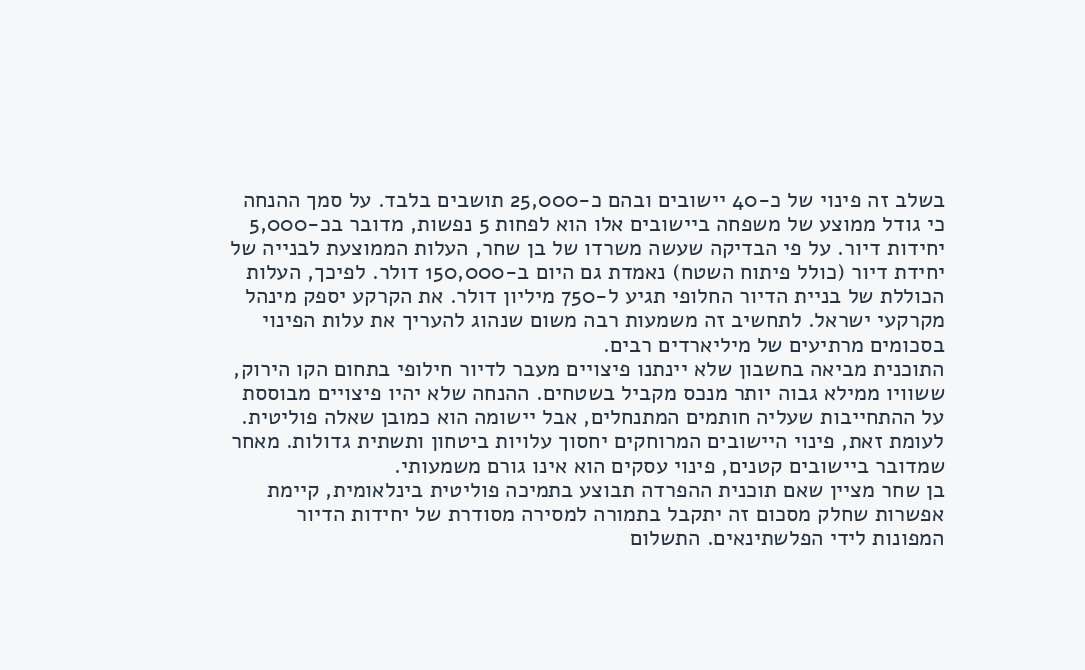בשלב זה פינוי של כ-40 יישובים ובהם כ-25,000 תושבים בלבד. על סמך ההנחה כי גודל ממוצע של משפחה ביישובים אלו הוא לפחות 5 נפשות, מדובר בכ-5,000 יחידות דיור. על פי הבדיקה שעשה משרדו של בן שחר, העלות הממוצעת לבנייה של יחידת דיור (כולל פיתוח השטח) נאמדת גם היום ב-150,000 דולר. לפיכך, העלות הכוללת של בניית הדיור החלופי תגיע ל-750 מיליון דולר. את הקרקע יספק מינהל מקרקעי ישראל. לתחשיב זה משמעות רבה משום שנהוג להעריך את עלות הפינוי בסכומים מרתיעים של מיליארדים רבים.
התוכנית מביאה בחשבון שלא יינתנו פיצויים מעבר לדיור חילופי בתחום הקו הירוק, ששוויו ממילא גבוה יותר מנכס מקביל בשטחים. ההנחה שלא יהיו פיצויים מבוססת על ההתחייבות שעליה חותמים המתנחלים, אבל יישומה הוא כמובן שאלה פוליטית. לעומת זאת, פינוי היישובים המרוחקים יחסוך עלויות ביטחון ותשתית גדולות. מאחר שמדובר ביישובים קטנים, פינוי עסקים הוא אינו גורם משמעותי.
בן שחר מציין שאם תוכנית ההפרדה תבוצע בתמיכה פוליטית בינלאומית, קיימת אפשרות שחלק מסכום זה יתקבל בתמורה למסירה מסודרת של יחידות הדיור המפונות לידי הפלשתינאים. התשלום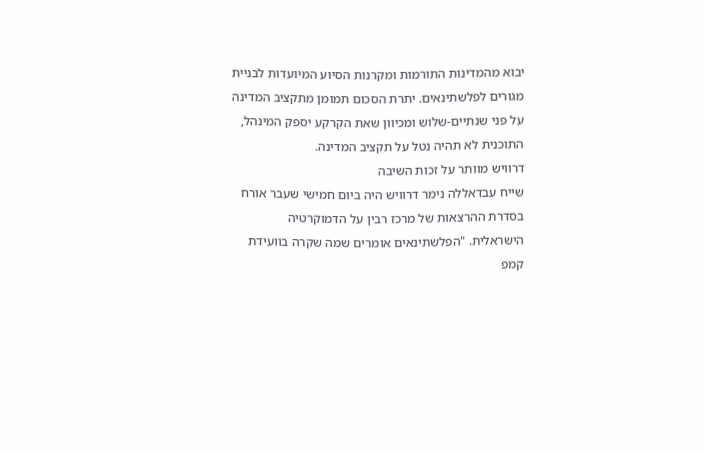יבוא מהמדינות התורמות ומקרנות הסיוע המיועדות לבניית מגורים לפלשתינאים. יתרת הסכום תמומן מתקציב המדינה על פני שנתיים-שלוש ומכיוון שאת הקרקע יספק המינהל, התוכנית לא תהיה נטל על תקציב המדינה.
דרוויש מוותר על זכות השיבה
שייח עבדאללה נימר דרוויש היה ביום חמישי שעבר אורח בסדרת ההרצאות של מרכז רבין על הדמוקרטיה הישראלית. "הפלשתינאים אומרים שמה שקרה בוועידת קמפ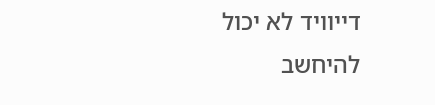דייוויד לא יכול להיחשב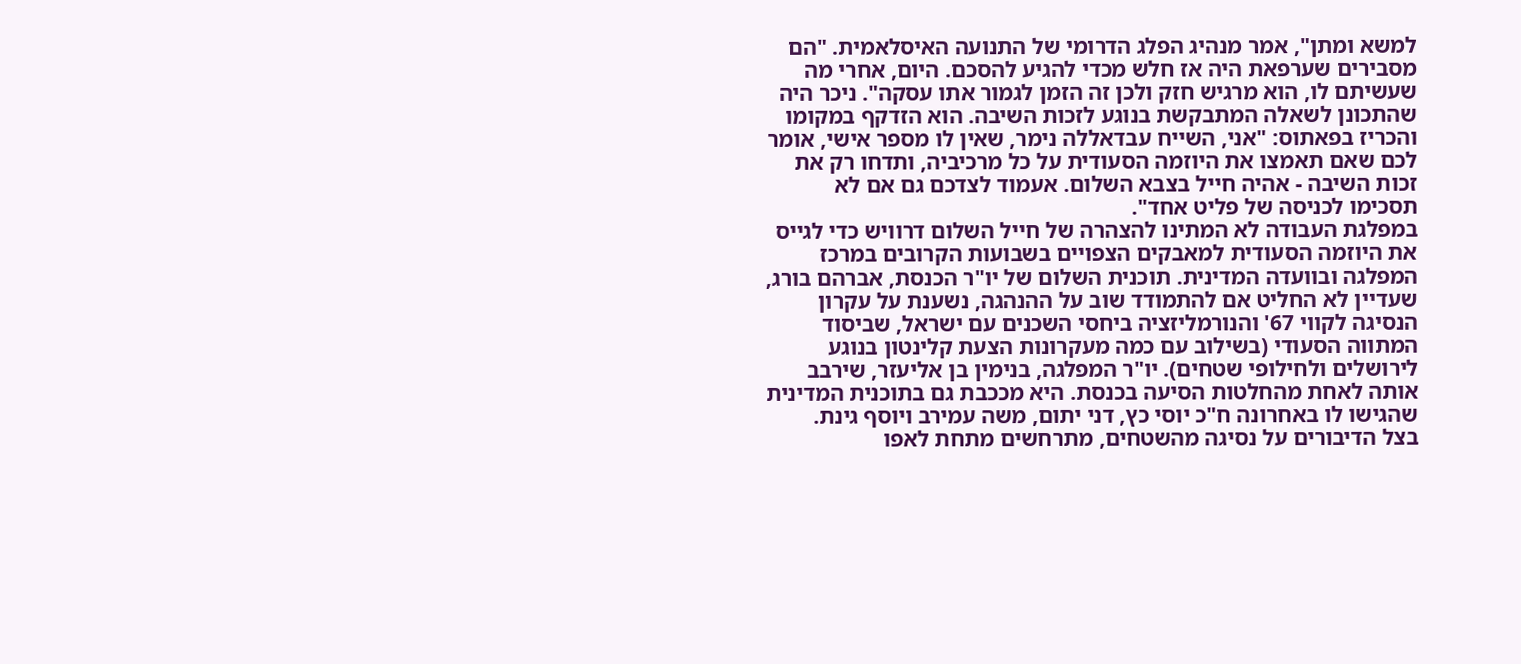למשא ומתן", אמר מנהיג הפלג הדרומי של התנועה האיסלאמית. "הם מסבירים שערפאת היה אז חלש מכדי להגיע להסכם. היום, אחרי מה שעשיתם לו, הוא מרגיש חזק ולכן זה הזמן לגמור אתו עסקה". ניכר היה שהתכונן לשאלה המתבקשת בנוגע לזכות השיבה. הוא הזדקף במקומו והכריז בפאתוס: "אני, השייח עבדאללה נימר, שאין לו מספר אישי, אומר לכם שאם תאמצו את היוזמה הסעודית על כל מרכיביה, ותדחו רק את זכות השיבה - אהיה חייל בצבא השלום. אעמוד לצדכם גם אם לא תסכימו לכניסה של פליט אחד".
במפלגת העבודה לא המתינו להצהרה של חייל השלום דרוויש כדי לגייס את היוזמה הסעודית למאבקים הצפויים בשבועות הקרובים במרכז המפלגה ובוועדה המדינית. תוכנית השלום של יו"ר הכנסת, אברהם בורג, שעדיין לא החליט אם להתמודד שוב על ההנהגה, נשענת על עקרון הנסיגה לקווי 67' והנורמליזציה ביחסי השכנים עם ישראל, שביסוד המתווה הסעודי (בשילוב עם כמה מעקרונות הצעת קלינטון בנוגע לירושלים ולחילופי שטחים). יו"ר המפלגה, בנימין בן אליעזר, שירבב אותה לאחת מהחלטות הסיעה בכנסת. היא מככבת גם בתוכנית המדינית שהגישו לו באחרונה ח"כ יוסי כץ, דני יתום, משה עמירב ויוסף גינת.
בצל הדיבורים על נסיגה מהשטחים, מתרחשים מתחת לאפו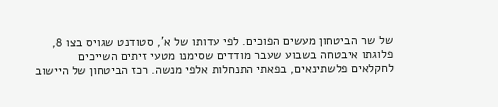של שר הביטחון מעשים הפוכים. לפי עדותו של א', סטודנט שגויס בצו 8, פלוגתו איבטחה בשבוע שעבר מודדים שסימנו מטעי זיתים השייכים לחקלאים פלשתינאים, בפאתי התנחלות אלפי מנשה. רכז הביטחון של היישוב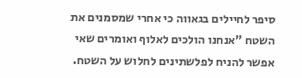סיפר לחיילים בגאווה כי אחרי שמסמנים את השטח "אנחנו הולכים לאלוף ואומרים שאי אפשר להניח לפלשתינים לחלוש על השטח.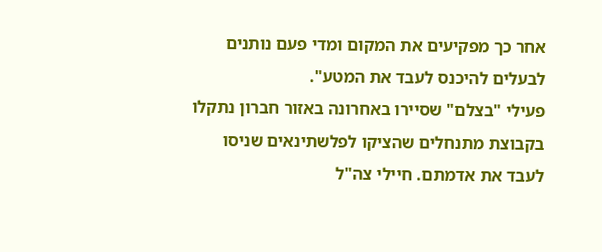אחר כך מפקיעים את המקום ומדי פעם נותנים לבעלים להיכנס לעבד את המטע".
פעילי "בצלם" שסיירו באחרונה באזור חברון נתקלו בקבוצת מתנחלים שהציקו לפלשתינאים שניסו לעבד את אדמתם. חיילי צה"ל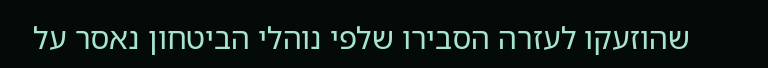שהוזעקו לעזרה הסבירו שלפי נוהלי הביטחון נאסר על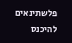פלשתינאים להיכנס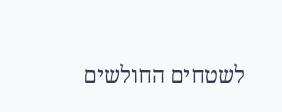לשטחים החולשים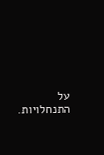על התנחלויות.